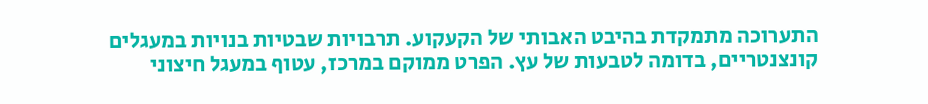התערוכה מתמקדת בהיבט האבותי של הקעקוע. תרבויות שבטיות בנויות במעגלים קונצנטריים, בדומה לטבעות של עץ. הפרט ממוקם במרכז, עטוף במעגל חיצוני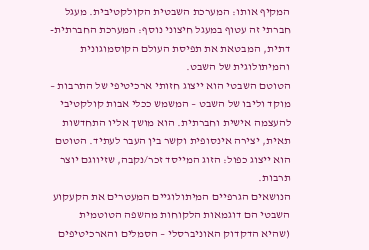המקיף אותו: המערכת השבטית הקולקטיבית. מעגל חברתי זה עטוף במעגל חיצוני נוסף: המערכת החברתית-דתית, המבטאת את תפיסת העולם הקוסמוגונית והמיתולוגית של השבט.
הטוטם השבטי הוא ייצוג חזותי ארכיטיפי של התרבות – מוקד וליבו של השבט – המשמש ככלי אבות קולקטיבי להעצמה אישית וחברתית. הוא מושך אליו התחדשות תאית, יצירה אינסופית וקשר בין העבר לעתיד. הטוטם הוא ייצוג כפול: הזוג המייסד זכר/נקבה, שזיווגם יוצר תרבות.
הנושאים הגרפיים המיתולוגיים המעטרים את הקעקוע השבטי הם דוגמאות הלקוחות מהשפה הטוטמית (שהיא הדקדוק האוניברסלי – הסמלים והארכיטיפים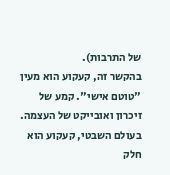של התרבות).
בהקשר זה, קעקוע הוא מעין "טוטם אישי". קמע של זיכרון ואובייקט של העצמה. בעולם השבטי, קעקוע הוא חלק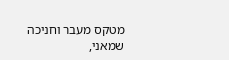מטקס מעבר וחניכה שמאני,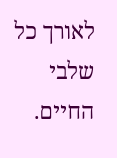לאורך כל שלבי החיים.